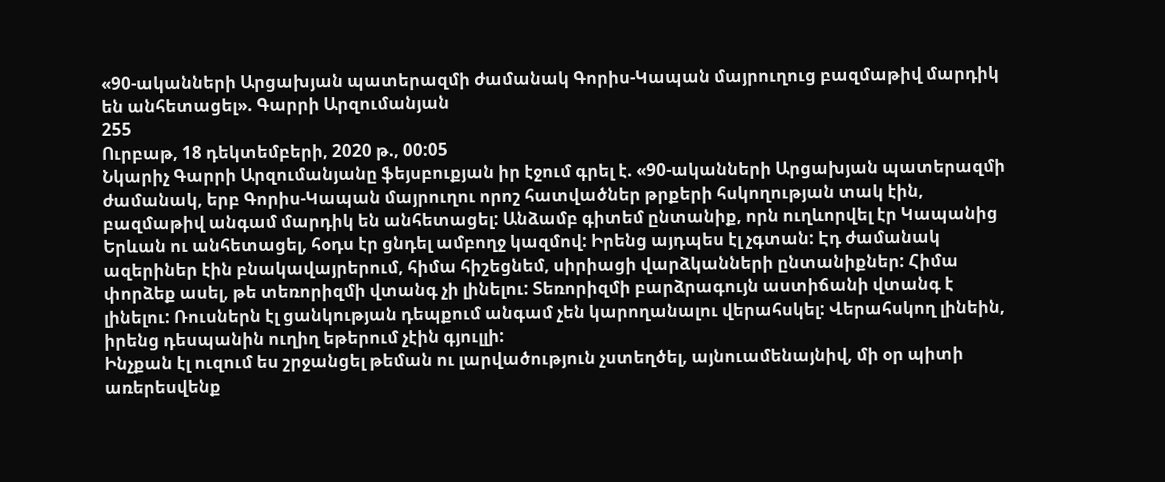«90-ականների Արցախյան պատերազմի ժամանակ Գորիս-Կապան մայրուղուց բազմաթիվ մարդիկ են անհետացել». Գարրի Արզումանյան
255
Ուրբաթ, 18 դեկտեմբերի, 2020 թ., 00:05
Նկարիչ Գարրի Արզումանյանը ֆեյսբուքյան իր էջում գրել է. «90-ականների Արցախյան պատերազմի ժամանակ, երբ Գորիս-Կապան մայրուղու որոշ հատվածներ թրքերի հսկողության տակ էին, բազմաթիվ անգամ մարդիկ են անհետացել: Անձամբ գիտեմ ընտանիք, որն ուղևորվել էր Կապանից Երևան ու անհետացել, հօդս էր ցնդել ամբողջ կազմով: Իրենց այդպես էլ չգտան: Էդ ժամանակ ազերիներ էին բնակավայրերում, հիմա հիշեցնեմ, սիրիացի վարձկանների ընտանիքներ: Հիմա փորձեք ասել, թե տեռորիզմի վտանգ չի լինելու: Տեռորիզմի բարձրագույն աստիճանի վտանգ է լինելու: Ռուսներն էլ ցանկության դեպքում անգամ չեն կարողանալու վերահսկել: Վերահսկող լինեին, իրենց դեսպանին ուղիղ եթերում չէին գյուլլի:
Ինչքան էլ ուզում ես շրջանցել թեման ու լարվածություն չստեղծել, այնուամենայնիվ, մի օր պիտի առերեսվենք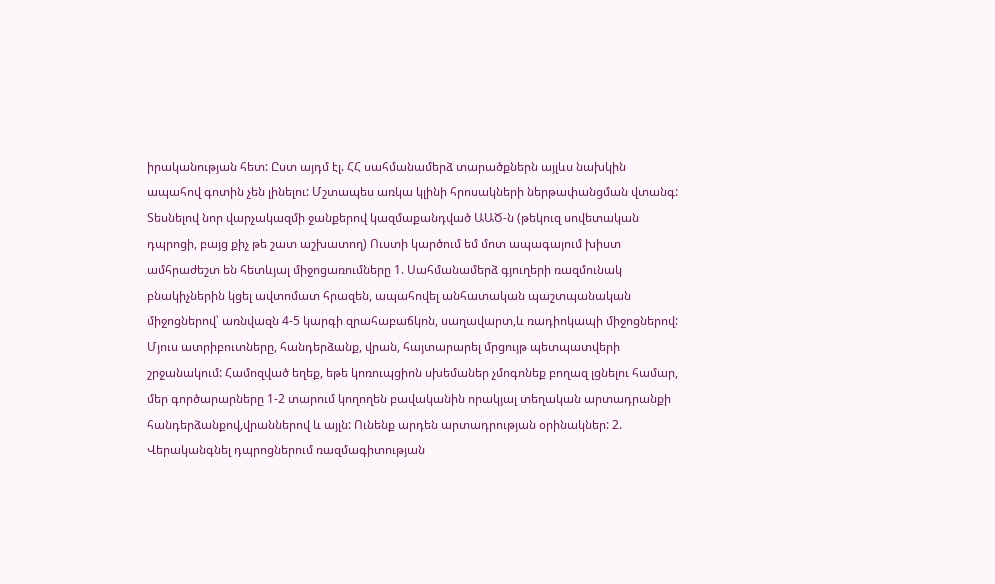իրականության հետ: Ըստ այդմ էլ. ՀՀ սահմանամերձ տարածքներն այլևս նախկին ապահով գոտին չեն լինելու: Մշտապես առկա կլինի հրոսակների ներթափանցման վտանգ: Տեսնելով նոր վարչակազմի ջանքերով կազմաքանդված ԱԱԾ-ն (թեկուզ սովետական դպրոցի, բայց քիչ թե շատ աշխատող) Ուստի կարծում եմ մոտ ապագայում խիստ ամհրաժեշտ են հետևյալ միջոցառումները 1. Սահմանամերձ գյուղերի ռազմունակ բնակիչներին կցել ավտոմատ հրազեն, ապահովել անհատական պաշտպանական միջոցներով՝ առնվազն 4-5 կարգի զրահաբաճկոն, սաղավարտ,և ռադիոկապի միջոցներով: Մյուս ատրիբուտները, հանդերձանք, վրան, հայտարարել մրցույթ պետպատվերի շրջանակում: Համոզված եղեք, եթե կոռուպցիոն սխեմաներ չմոգոնեք բողազ լցնելու համար, մեր գործարարները 1-2 տարում կողողեն բավականին որակյալ տեղական արտադրանքի հանդերձանքով,վրաններով և այլն: Ունենք արդեն արտադրության օրինակներ: 2. Վերականգնել դպրոցներում ռազմագիտության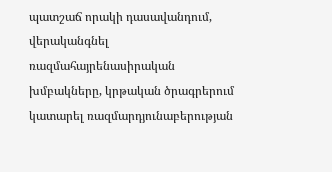պատշաճ որակի դասավանդում, վերականգնել ռազմահայրենասիրական խմբակները, կրթական ծրագրերում կատարել ռազմարդյունաբերության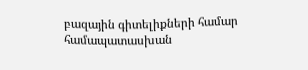բազային գիտելիքների համար համապատասխան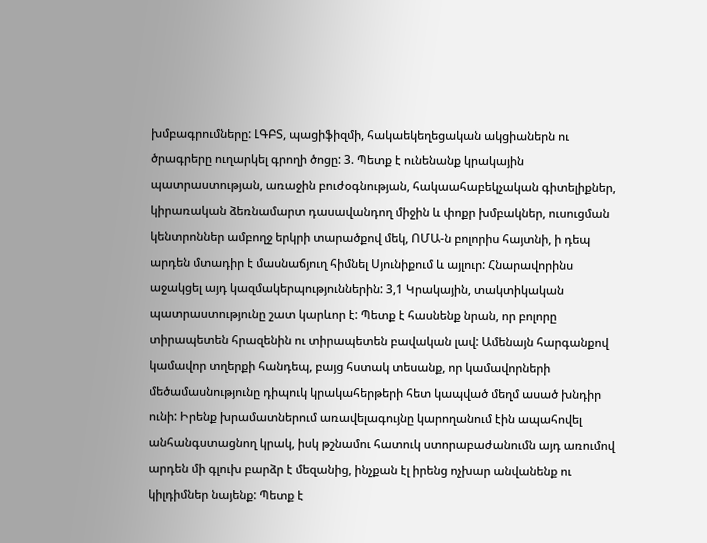խմբագրումները: ԼԳԲՏ, պացիֆիզմի, հակաեկեղեցական ակցիաներն ու ծրագրերը ուղարկել գրողի ծոցը: 3. Պետք է ունենանք կրակային պատրաստության, առաջին բուժօգնության, հակաահաբեկչական գիտելիքներ, կիրառական ձեռնամարտ դասավանդող միջին և փոքր խմբակներ, ուսուցման կենտրոններ ամբողջ երկրի տարածքով մեկ, ՈՄԱ-ն բոլորիս հայտնի, ի դեպ արդեն մտադիր է մասնաճյուղ հիմնել Սյունիքում և այլուր: Հնարավորինս աջակցել այդ կազմակերպություններին: 3,1 Կրակային, տակտիկական պատրաստությունը շատ կարևոր է: Պետք է հասնենք նրան, որ բոլորը տիրապետեն հրազենին ու տիրապետեն բավական լավ: Ամենայն հարգանքով կամավոր տղերքի հանդեպ, բայց հստակ տեսանք, որ կամավորների մեծամասնությունը դիպուկ կրակահերթերի հետ կապված մեղմ ասած խնդիր ունի: Իրենք խրամատներում առավելագույնը կարողանում էին ապահովել անհանգստացնող կրակ, իսկ թշնամու հատուկ ստորաբաժանումն այդ առումով արդեն մի գլուխ բարձր է մեզանից, ինչքան էլ իրենց ոչխար անվանենք ու կիլդիմներ նայենք: Պետք է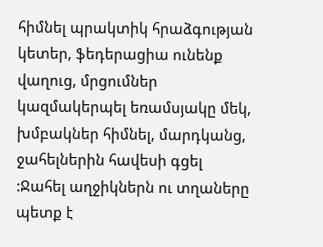հիմնել պրակտիկ հրաձգության կետեր, ֆեդերացիա ունենք վաղուց, մրցումներ կազմակերպել եռամսյակը մեկ, խմբակներ հիմնել, մարդկանց, ջահելներին հավեսի գցել :Ջահել աղջիկներն ու տղաները պետք է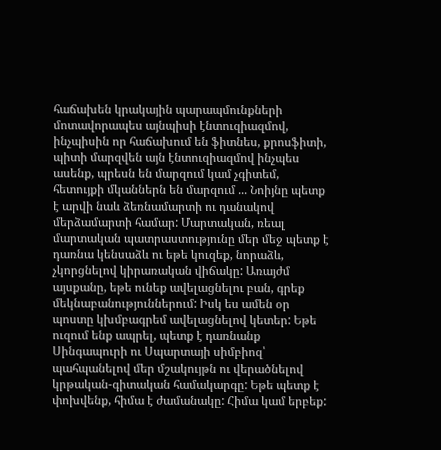հաճախեն կրակային պարապմունքների մոտավորապես այնպիսի էնտուզիազմով, ինչպիսին որ հաճախում են ֆիտնես, քրոսֆիտի, պիտի մարզվեն այն էնտուզիազմով ինչպես ասենք, պրեսն են մարզում կամ չգիտեմ, հետույքի մկաններն են մարզում ... Նոիյնը պետք է արվի նաև ձեռնամարտի ու դանակով մերձամարտի համար: Մարտական, ռեալ մարտական պատրաստությունը մեր մեջ պետք է դառնա կենսաձև ու եթե կուզեք, նորաձև, չկորցնելով կիրառական վիճակը: Առայժմ այսքանը, եթե ունեք ավելացնելու բան, գրեք մեկնաբանություններում: Իսկ ես ամեն օր պոստը կխմբագրեմ ավելացնելով կետեր: Եթե ուզում ենք ապրել, պետք է դառնանք Սինգապուրի ու Սպարտայի սիմբիոզ՝ պահպանելով մեր մշակույթն ու վերածնելով կրթական-գիտական համակարգը: Եթե պետք է փոխվենք, հիմա է ժամանակը: Հիմա կամ երբեք: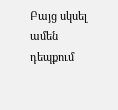Բայց սկսել ամեն դեպքում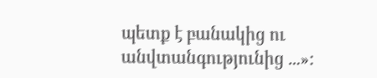պետք է բանակից ու անվտանգությունից ...»: